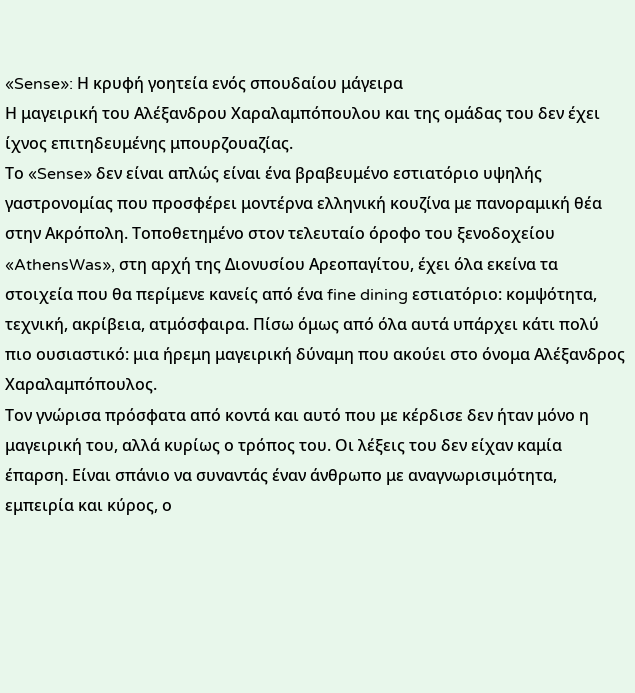«Sense»: Η κρυφή γοητεία ενός σπουδαίου μάγειρα
Η μαγειρική του Αλέξανδρου Χαραλαμπόπουλου και της ομάδας του δεν έχει ίχνος επιτηδευμένης μπουρζουαζίας.
Το «Sense» δεν είναι απλώς είναι ένα βραβευμένο εστιατόριο υψηλής γαστρονομίας που προσφέρει μοντέρνα ελληνική κουζίνα με πανοραμική θέα στην Ακρόπολη. Τοποθετημένο στον τελευταίο όροφο του ξενοδοχείου «AthensWas», στη αρχή της Διονυσίου Αρεοπαγίτου, έχει όλα εκείνα τα στοιχεία που θα περίμενε κανείς από ένα fine dining εστιατόριο: κομψότητα, τεχνική, ακρίβεια, ατμόσφαιρα. Πίσω όμως από όλα αυτά υπάρχει κάτι πολύ πιο ουσιαστικό: μια ήρεμη μαγειρική δύναμη που ακούει στο όνομα Αλέξανδρος Χαραλαμπόπουλος.
Τον γνώρισα πρόσφατα από κοντά και αυτό που με κέρδισε δεν ήταν μόνο η μαγειρική του, αλλά κυρίως ο τρόπος του. Οι λέξεις του δεν είχαν καμία έπαρση. Είναι σπάνιο να συναντάς έναν άνθρωπο με αναγνωρισιμότητα, εμπειρία και κύρος, ο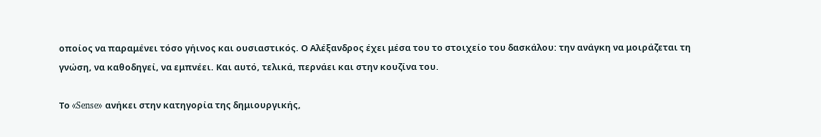οποίος να παραμένει τόσο γήινος και ουσιαστικός. Ο Αλέξανδρος έχει μέσα του το στοιχείο του δασκάλου: την ανάγκη να μοιράζεται τη γνώση, να καθοδηγεί, να εμπνέει. Και αυτό, τελικά, περνάει και στην κουζίνα του.

Το «Sense» ανήκει στην κατηγορία της δημιουργικής,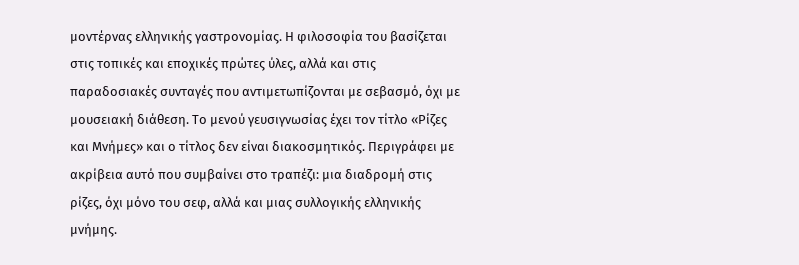μοντέρνας ελληνικής γαστρονομίας. Η φιλοσοφία του βασίζεται στις τοπικές και εποχικές πρώτες ύλες, αλλά και στις παραδοσιακές συνταγές που αντιμετωπίζονται με σεβασμό, όχι με μουσειακή διάθεση. Το μενού γευσιγνωσίας έχει τον τίτλο «Ρίζες και Μνήμες» και ο τίτλος δεν είναι διακοσμητικός. Περιγράφει με ακρίβεια αυτό που συμβαίνει στο τραπέζι: μια διαδρομή στις ρίζες, όχι μόνο του σεφ, αλλά και μιας συλλογικής ελληνικής μνήμης.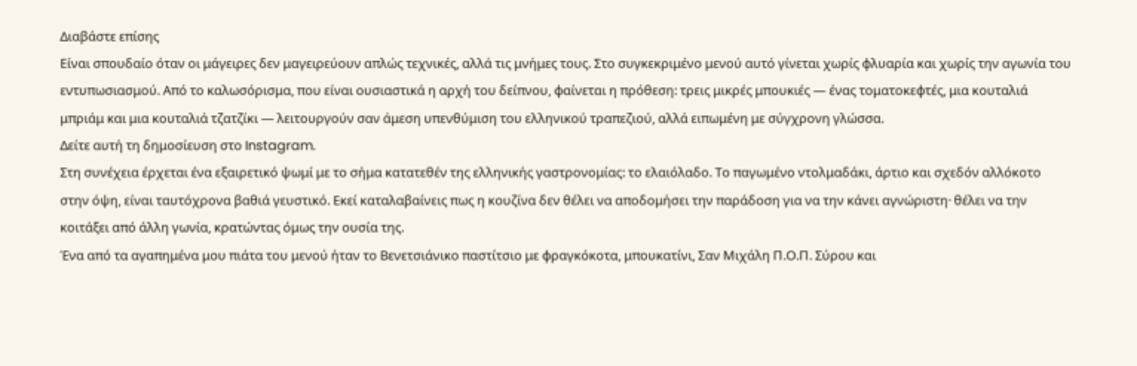Διαβάστε επίσης
Είναι σπουδαίο όταν οι μάγειρες δεν μαγειρεύουν απλώς τεχνικές, αλλά τις μνήμες τους. Στο συγκεκριμένο μενού αυτό γίνεται χωρίς φλυαρία και χωρίς την αγωνία του εντυπωσιασμού. Από το καλωσόρισμα, που είναι ουσιαστικά η αρχή του δείπνου, φαίνεται η πρόθεση: τρεις μικρές μπουκιές — ένας τοματοκεφτές, μια κουταλιά μπριάμ και μια κουταλιά τζατζίκι — λειτουργούν σαν άμεση υπενθύμιση του ελληνικού τραπεζιού, αλλά ειπωμένη με σύγχρονη γλώσσα.
Δείτε αυτή τη δημοσίευση στο Instagram.
Στη συνέχεια έρχεται ένα εξαιρετικό ψωμί με το σήμα κατατεθέν της ελληνικής γαστρονομίας: το ελαιόλαδο. Το παγωμένο ντολμαδάκι, άρτιο και σχεδόν αλλόκοτο στην όψη, είναι ταυτόχρονα βαθιά γευστικό. Εκεί καταλαβαίνεις πως η κουζίνα δεν θέλει να αποδομήσει την παράδοση για να την κάνει αγνώριστη· θέλει να την κοιτάξει από άλλη γωνία, κρατώντας όμως την ουσία της.
Ένα από τα αγαπημένα μου πιάτα του μενού ήταν το Βενετσιάνικο παστίτσιο με φραγκόκοτα, μπουκατίνι, Σαν Μιχάλη Π.Ο.Π. Σύρου και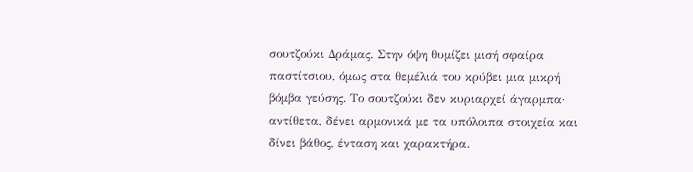σουτζούκι Δράμας. Στην όψη θυμίζει μισή σφαίρα παστίτσιου, όμως στα θεμέλιά του κρύβει μια μικρή βόμβα γεύσης. Το σουτζούκι δεν κυριαρχεί άγαρμπα· αντίθετα, δένει αρμονικά με τα υπόλοιπα στοιχεία και δίνει βάθος, ένταση και χαρακτήρα.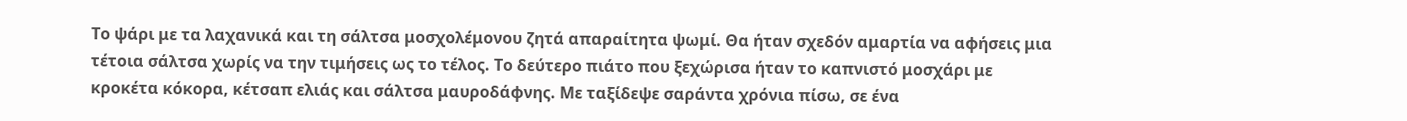Το ψάρι με τα λαχανικά και τη σάλτσα μοσχολέμονου ζητά απαραίτητα ψωμί. Θα ήταν σχεδόν αμαρτία να αφήσεις μια τέτοια σάλτσα χωρίς να την τιμήσεις ως το τέλος. Το δεύτερο πιάτο που ξεχώρισα ήταν το καπνιστό μοσχάρι με κροκέτα κόκορα, κέτσαπ ελιάς και σάλτσα μαυροδάφνης. Με ταξίδεψε σαράντα χρόνια πίσω, σε ένα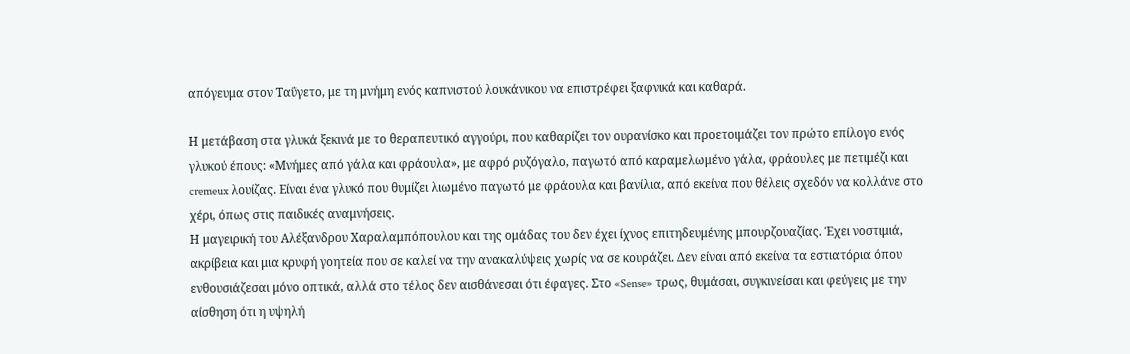απόγευμα στον Ταΰγετο, με τη μνήμη ενός καπνιστού λουκάνικου να επιστρέφει ξαφνικά και καθαρά.

Η μετάβαση στα γλυκά ξεκινά με το θεραπευτικό αγγούρι, που καθαρίζει τον ουρανίσκο και προετοιμάζει τον πρώτο επίλογο ενός γλυκού έπους: «Μνήμες από γάλα και φράουλα», με αφρό ρυζόγαλο, παγωτό από καραμελωμένο γάλα, φράουλες με πετιμέζι και cremeux λουίζας. Είναι ένα γλυκό που θυμίζει λιωμένο παγωτό με φράουλα και βανίλια, από εκείνα που θέλεις σχεδόν να κολλάνε στο χέρι, όπως στις παιδικές αναμνήσεις.
Η μαγειρική του Αλέξανδρου Χαραλαμπόπουλου και της ομάδας του δεν έχει ίχνος επιτηδευμένης μπουρζουαζίας. Έχει νοστιμιά, ακρίβεια και μια κρυφή γοητεία που σε καλεί να την ανακαλύψεις χωρίς να σε κουράζει. Δεν είναι από εκείνα τα εστιατόρια όπου ενθουσιάζεσαι μόνο οπτικά, αλλά στο τέλος δεν αισθάνεσαι ότι έφαγες. Στο «Sense» τρως, θυμάσαι, συγκινείσαι και φεύγεις με την αίσθηση ότι η υψηλή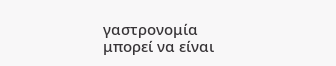γαστρονομία μπορεί να είναι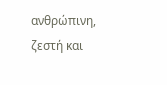ανθρώπινη, ζεστή και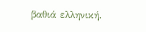βαθιά ελληνική.